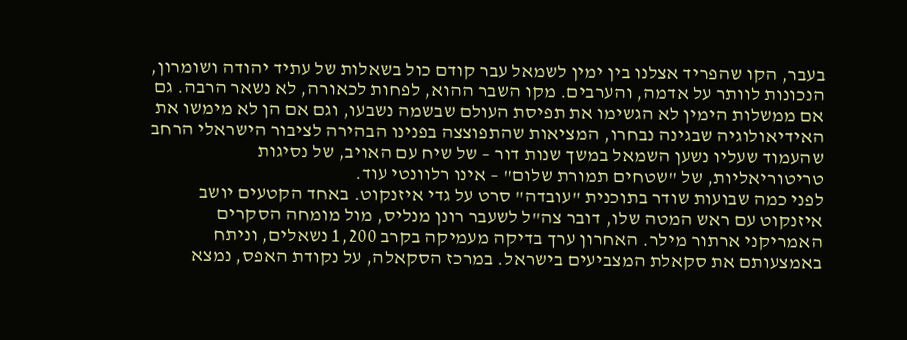בעבר, הקו שהפריד אצלנו בין ימין לשמאל עבר קודם כול בשאלות של עתיד יהודה ושומרון, הנכונות לוותר על אדמה, והערבים. מקו השבר ההוא, לפחות לכאורה, לא נשאר הרבה. גם אם ממשלות הימין לא הגשימו את תפיסת העולם שבשמה נשבעו, וגם אם הן לא מימשו את האידיאולוגיה שבגינה נבחרו, המציאות שהתפוצצה בפנינו הבהירה לציבור הישראלי הרחב שהעמוד שעליו נשען השמאל במשך שנות דור – של שיח עם האויב, של נסיגות טריטוריאליות, של "שטחים תמורת שלום" – אינו רלוונטי עוד.
לפני כמה שבועות שודר בתוכנית "עובדה" סרט על גדי איזנקוט. באחד הקטעים יושב איזנקוט עם ראש המטה שלו, דובר צה"ל לשעבר רונן מנליס, מול מומחה הסקרים האמריקני ארתור מילר. האחרון ערך בדיקה מעמיקה בקרב 1,200 נשאלים, וניתח באמצעותם את סקאלת המצביעים בישראל. במרכז הסקאלה, על נקודת האפס, נמצא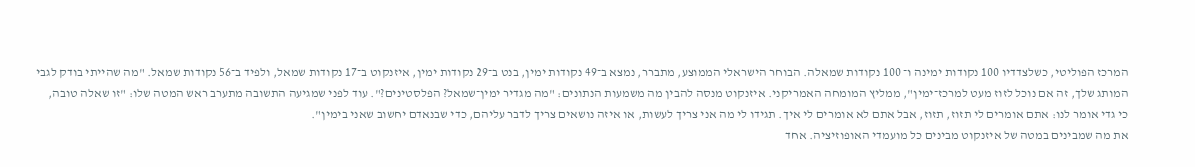המרכז הפוליטי, כשלצדדיו 100 נקודות ימינה ו־ 100 נקודות שמאלה. הבוחר הישראלי הממוצע, מתברר, נמצא ב־49 נקודות ימין, בנט ב־29 נקודות ימין, איזנקוט ב־17 נקודות שמאל, ולפיד ב־56 נקודות שמאל. "מה שהייתי בודק לגבי המותג שלך, זה אם נוכל לזוז מעט למרכז־ימין", ממליץ המומחה האמריקני. איזנקוט מנסה להבין מה משמעות הנתונים: "מה מגדיר ימין־שמאל? הפלסטינים?". עוד לפני שמגיעה התשובה מתערב ראש המטה שלו: "זו שאלה טובה, כי גדי אומר לנו: אתם אומרים לי תזוז, תזוז, אבל אתם לא אומרים לי איך. תגידו לי מה אני צריך לעשות, או איזה נושאים צריך לדבר עליהם, כדי שבנאדם יחשוב שאני בימין".
את מה שמבינים במטה של איזנקוט מבינים כל מועמדי האופוזיציה. אחד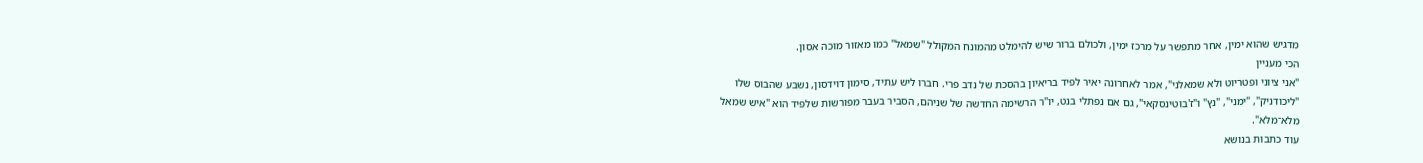מדגיש שהוא ימין, אחר מתפשר על מרכז ימין, ולכולם ברור שיש להימלט מהמונח המקולל "שמאל" כמו מאזור מוכה אסון.
הכי מעניין
"אני ציוני ופטריוט ולא שמאלני", אמר לאחרונה יאיר לפיד בריאיון בהסכת של נדב פרי. חברו ליש עתיד, סימון דוידסון, נשבע שהבוס שלו "ליכודניק", "ימני", "נץ" ו"ז'בוטינסקאי", גם אם נפתלי בנט, יו"ר הרשימה החדשה של שניהם, הסביר בעבר מפורשות שלפיד הוא "איש שמאל מלא־מלא".
עוד כתבות בנושא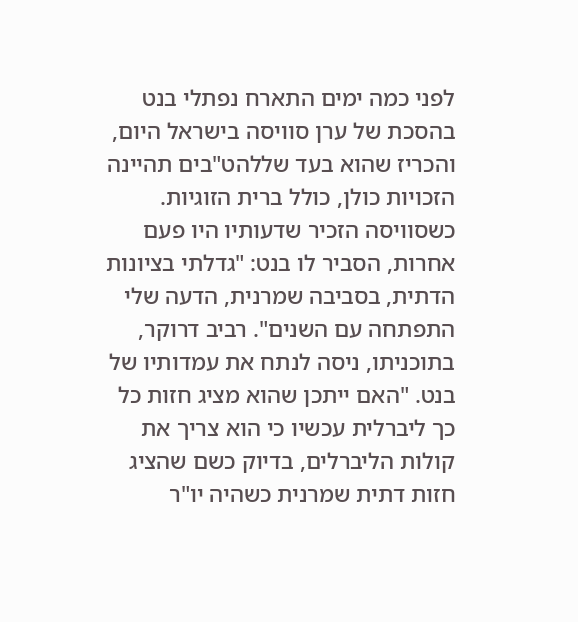לפני כמה ימים התארח נפתלי בנט בהסכת של ערן סוויסה בישראל היום, והכריז שהוא בעד שללהט"בים תהיינה הזכויות כולן, כולל ברית הזוגיות. כשסוויסה הזכיר שדעותיו היו פעם אחרות, הסביר לו בנט: "גדלתי בציונות הדתית, בסביבה שמרנית, הדעה שלי התפתחה עם השנים". רביב דרוקר, בתוכניתו, ניסה לנתח את עמדותיו של בנט. "האם ייתכן שהוא מציג חזות כל כך ליברלית עכשיו כי הוא צריך את קולות הליברלים, בדיוק כשם שהציג חזות דתית שמרנית כשהיה יו"ר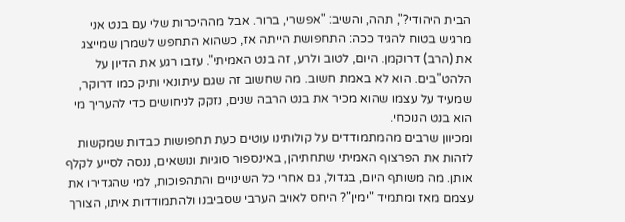הבית היהודי?", תהה, והשיב: "אפשרי, ברור. אבל מההיכרות שלי עם בנט אני מרגיש בטוח להגיד ככה: התחפושת הייתה אז, כשהוא התחפש לשמרן שמייצג את (הרב) דרוקמן. היום, לטוב ולרע, זה בנט האמיתי". עזבו רגע את הדיון על הלהט"בים. הוא לא באמת חשוב. מה שחשוב זה שגם עיתונאי ותיק כמו דרוקר, שמעיד על עצמו שהוא מכיר את בנט הרבה שנים, נזקק לניחושים כדי להעריך מי הוא בנט הנוכחי.
ומכיוון שרבים מהמתמודדים על קולותינו עוטים כעת תחפושות כבדות שמקשות לזהות את הפרצוף האמיתי שתחתיהן, באינספור סוגיות ונושאים, ננסה לסייע לקלף אותן. מה משותף היום, בגדול, גם אחרי כל השינויים והתהפוכות, למי שהגדירו את עצמם מאז ומתמיד "ימין"? היחס לאויב הערבי שסביבנו ולהתמודדות איתו, הצורך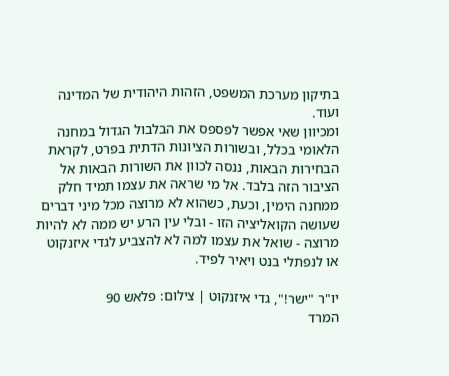בתיקון מערכת המשפט, הזהות היהודית של המדינה ועוד.
ומכיוון שאי אפשר לפספס את הבלבול הגדול במחנה הלאומי בכלל, ובשורות הציונות הדתית בפרט, לקראת הבחירות הבאות, ננסה לכוון את השורות הבאות אל הציבור הזה בלבד. אל מי שראה את עצמו תמיד חלק ממחנה הימין, וכעת, כשהוא לא מרוצה מכל מיני דברים שעושה הקואליציה הזו - ובלי עין הרע יש ממה לא להיות מרוצה - שואל את עצמו למה לא להצביע לגדי איזנקוט או לנפתלי בנט ויאיר לפיד.

יו"ר "ישר!", גדי איזנקוט | צילום: פלאש 90
המרד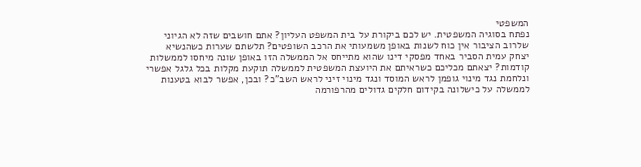המשפטי
נפתח בסוגיה המשפטית. יש לכם ביקורת על בית המשפט העליון? אתם חושבים שזה לא הגיוני שלרוב הציבור אין כוח לשנות באופן משמעותי את הרכב השופטים? תלשתם שערות כשהנשיא יצחק עמית הסביר באחד מפסקי דינו שהוא מתייחס אל הממשלה הזו באופן שונה מיחסו לממשלות קודמות? יצאתם מכליכם כשראיתם את היועצת המשפטית לממשלה תוקעת מקלות בכל גלגל אפשרי ונלחמת נגד מינוי גופמן לראש המוסד ונגד מינוי זיני לראש השב"כ? ובכן, אפשר לבוא בטענות לממשלה על כישלונה בקידום חלקים גדולים מהרפורמה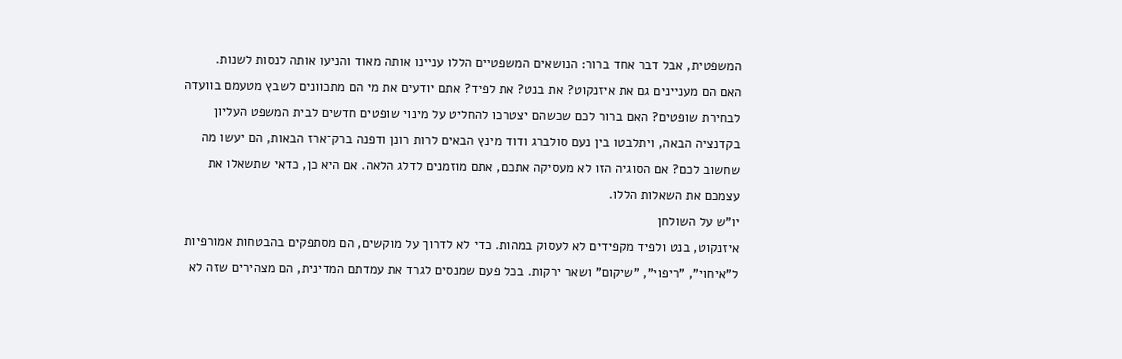המשפטית, אבל דבר אחד ברור: הנושאים המשפטיים הללו עניינו אותה מאוד והניעו אותה לנסות לשנות.
האם הם מעניינים גם את איזנקוט? את בנט? את לפיד? אתם יודעים את מי הם מתכוונים לשבץ מטעמם בוועדה לבחירת שופטים? האם ברור לכם שכשהם יצטרכו להחליט על מינוי שופטים חדשים לבית המשפט העליון בקדנציה הבאה, ויתלבטו בין נעם סולברג ודוד מינץ הבאים לרות רונן ודפנה ברק־ארז הבאות, הם יעשו מה שחשוב לכם? אם הסוגיה הזו לא מעסיקה אתכם, אתם מוזמנים לדלג הלאה. אם היא כן, כדאי שתשאלו את עצמכם את השאלות הללו.
יו"ש על השולחן
איזנקוט, בנט ולפיד מקפידים לא לעסוק במהות. כדי לא לדרוך על מוקשים, הם מסתפקים בהבטחות אמורפיות ל"איחוי", "ריפוי", "שיקום" ושאר ירקות. בכל פעם שמנסים לגרד את עמדתם המדינית, הם מצהירים שזה לא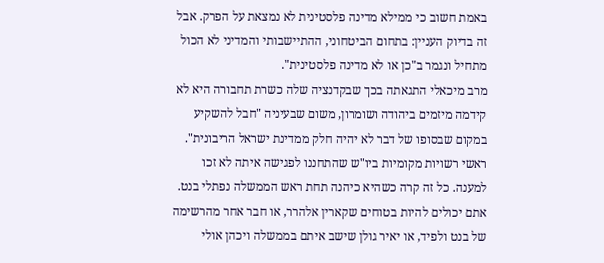באמת חשוב כי ממילא מדינה פלסטינית לא נמצאת על הפרק. אבל זה בדיוק העניין: בתחום הביטחוני, ההתיישבותי והמדיני לא הכול מתחיל ונגמר ב"כן או לא מדינה פלסטינית".
מרב מיכאלי התגאתה בכך שבקדנציה שלה כשרת תחבורה היא לא קידמה מיזמים ביהודה ושומרון, משום שבעיניה "חבל להשקיע במקום שבסופו של דבר לא יהיה חלק ממדינת ישראל הריבונית". ראשי רשויות מקומיות ביו"ש שהתחננו לפגישה איתה לא זכו למענה. כל זה קרה כשהיא כיהנה תחת ראש הממשלה נפתלי בנט. אתם יכולים להיות בטוחים שקארין אלהרר, או חבר אחר מהרשימה של בנט ולפיד, או יאיר גולן שישב איתם בממשלה ויכהן אולי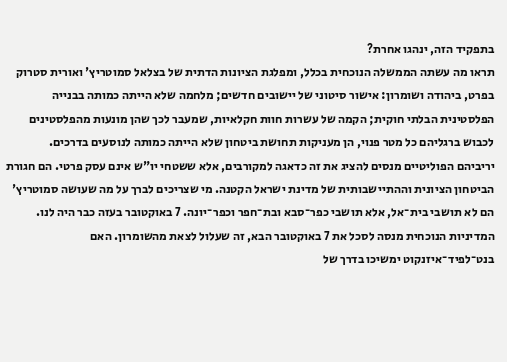בתפקיד הזה, ינהגו אחרת?
תראו מה עשתה הממשלה הנוכחית בכלל, ומפלגת הציונות הדתית של בצלאל סמוטריץ' ואורית סטרוק בפרט, ביהודה ושומרון: אישור סיטוני של יישובים חדשים; מלחמה שלא הייתה כמותה בבנייה הפלסטינית הבלתי חוקית; הקמה של עשרות חוות חקלאיות, שמעבר לכך שהן מונעות מהפלסטינים לכבוש ברגליהם כל מטר פנוי, הן מעניקות תחושת ביטחון שלא הייתה כמותה לנוסעים בדרכים.
יריביהם הפוליטיים מנסים להציג את זה כדאגה למקורבים, אלא ששטחי יו"ש אינם עסק פרטי. הם חגורת הביטחון הציונית וההתיישבותית של מדינת ישראל הקטנה. מי שצריכים לברך על מה שעושה סמוטריץ' הם לא תושבי בית־אל, אלא תושבי כפר־סבא ובת־חפר וכפר־יונה. 7 באוקטובר בעזה כבר היה לנו. המדיניות הנוכחית מנסה לסכל את 7 באוקטובר הבא, זה שעלול לצאת מהשומרון. האם בנט־לפיד־איזנקוט ימשיכו בדרך של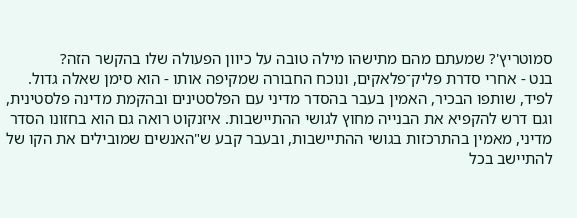סמוטריץ'? שמעתם מהם מתישהו מילה טובה על כיוון הפעולה שלו בהקשר הזה?
בנט - אחרי סדרת פליק־פלאקים, ונוכח החבורה שמקיפה אותו - הוא סימן שאלה גדול. לפיד, שותפו הבכיר, האמין בעבר בהסדר מדיני עם הפלסטינים ובהקמת מדינה פלסטינית, וגם דרש להקפיא את הבנייה מחוץ לגושי ההתיישבות. איזנקוט רואה גם הוא בחזונו הסדר מדיני, מאמין בהתרכזות בגושי ההתיישבות, ובעבר קבע ש"האנשים שמובילים את הקו של להתיישב בכל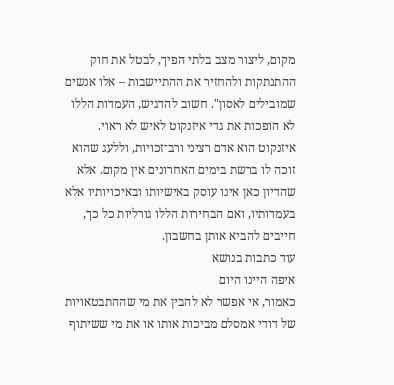מקום, ליצור מצב בלתי הפיך, לבטל את חוק ההתנתקות ולהחזיר את ההתיישבות – אלו אנשים שמובילים לאסון". חשוב להדגיש, העמדות הללו לא הופכות את גדי איזנקוט לאיש לא ראוי. איזנקוט הוא אדם רציני ורב־זכויות, וללעג שהוא זוכה לו ברשת בימים האחרונים אין מקום. אלא שהדיון כאן אינו עוסק באישיותו ובאיכויותיו אלא בעמדותיו, ואם הבחירות הללו גורליות כל כך, חייבים להביא אותן בחשבון.
עוד כתבות בנושא
איפה היינו היום
כאמור, אי אפשר לא להבין את מי שההתבטאויות של דודי אמסלם מביכות אותו או את מי ששיתוף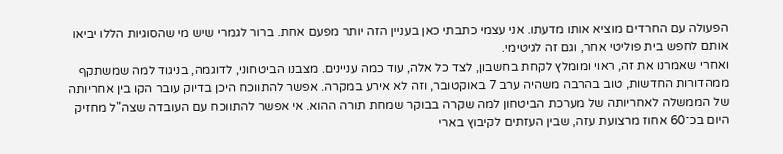הפעולה עם החרדים מוציא אותו מדעתו. אני עצמי כתבתי כאן בעניין הזה יותר מפעם אחת. ברור לגמרי שיש מי שהסוגיות הללו יביאו אותם לחפש בית פוליטי אחר, וגם זה לגיטימי.
ואחרי שאמרנו את זה, ראוי ומומלץ לקחת בחשבון, לצד כל אלה, עוד כמה עניינים. מצבנו הביטחוני, לדוגמה, בניגוד למה שמשתקף ממהדורות החדשות, טוב בהרבה משהיה ערב 7 באוקטובר, וזה לא אירע במקרה. אפשר להתווכח היכן בדיוק עובר הקו בין אחריותה של הממשלה לאחריותה של מערכת הביטחון למה שקרה בבוקר שמחת תורה ההוא. אי אפשר להתווכח עם העובדה שצה"ל מחזיק היום בכ־60 אחוז מרצועת עזה, שבין העזתים לקיבוץ בארי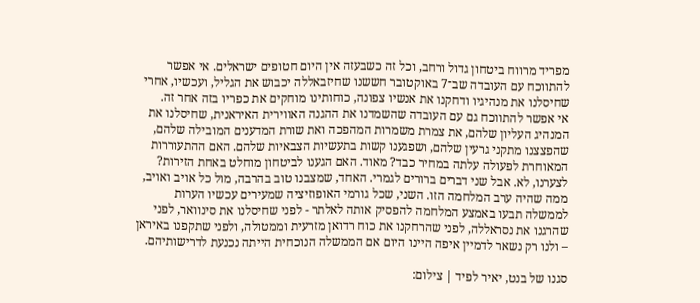מפריד מרווח ביטחון גדול ורחב, וכל זה כשבעזה אין היום חטופים ישראלים. אי אפשר להתווכח עם העובדה שב־7 באוקטובר חששנו שחיזבאללה יכבוש את הגליל, ועכשיו, אחרי שחיסלנו את מנהיגיו ודחקנו את אנשיו צפונה, כוחותינו מוחקים את כפריו בזה אחר זה.
אי אפשר להתווכח גם עם העובדה שהשמדנו את ההגנה האווירית האיראנית, שחיסלנו את המנהיג העליון שלהם, את צמרת משמרות המהפכה ואת שורת המדענים המובילה שלהם, שהפצצנו מתקני גרעין שלהם, ושפגענו קשות בתעשיות הצבאיות שלהם. האם ההתעוררות המאוחרת לפעולה עלתה במחיר כבד? מאוד. האם הגענו לביטחון מוחלט באחת הזירות? לצערנו, לא. אבל שני דברים ברורים לגמרי. האחד, שמצבנו טוב בהרבה, מול כל אויב ואויב, ממה שהיה ערב המלחמה הזו. השני, שכל גורמי האופוזיציה שמעירים עכשיו הערות לממשלה תבעו באמצע המלחמה להפסיק אותה לאלתר - לפני שחיסלנו את סינוואר, לפני שהרגנו את נסראללה, לפני שהרחקנו את כוח רדואן מזרעית וממטולה, ולפני שתקפנו באיראן – ולנו רק נשאר לדמיין איפה היינו היום אם הממשלה הנוכחית הייתה נכנעת לדרישותיהם.

סגנו של בנט, יאיר לפיד | צילום: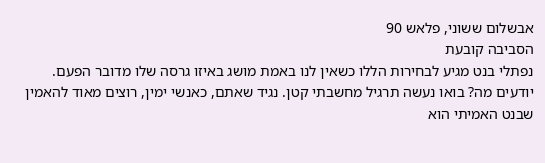אבשלום ששוני, פלאש 90
הסביבה קובעת
נפתלי בנט מגיע לבחירות הללו כשאין לנו באמת מושג באיזו גרסה שלו מדובר הפעם. יודעים מה? בואו נעשה תרגיל מחשבתי קטן. נגיד שאתם, כאנשי ימין, רוצים מאוד להאמין שבנט האמיתי הוא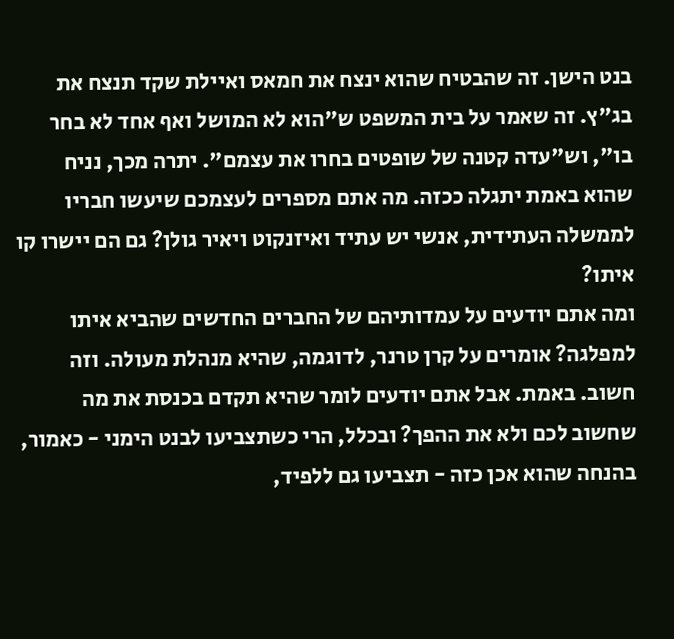בנט הישן. זה שהבטיח שהוא ינצח את חמאס ואיילת שקד תנצח את בג"ץ. זה שאמר על בית המשפט ש"הוא לא המושל ואף אחד לא בחר בו", וש"עדה קטנה של שופטים בחרו את עצמם". יתרה מכך, נניח שהוא באמת יתגלה ככזה. מה אתם מספרים לעצמכם שיעשו חבריו לממשלה העתידית, אנשי יש עתיד ואיזנקוט ויאיר גולן? גם הם יישרו קו איתו?
ומה אתם יודעים על עמדותיהם של החברים החדשים שהביא איתו למפלגה? אומרים על קרן טרנר, לדוגמה, שהיא מנהלת מעולה. וזה חשוב. באמת. אבל אתם יודעים לומר שהיא תקדם בכנסת את מה שחשוב לכם ולא את ההפך? ובכלל, הרי כשתצביעו לבנט הימני - כאמור, בהנחה שהוא אכן כזה - תצביעו גם ללפיד,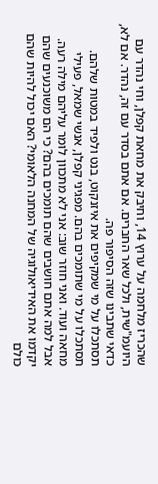שהכריז מלחמה על ערוץ 14, וחיבק את מחאת קפלן, וחי נהדר עם היועמ"שית, ולכל שאר החברים. אם אתם בסדר עם זה, נהדר. אם לא, כדאי שתבינו שזה הסיפור פה.
תסתכלו על מי שמקיפים את איזנקוט, בנט ולפיד במטות שלהם. תסתכלו על מי שתומכים בהם. מפגיני קפלן, אנשי שמאל, פעילי מחאה ועוד. ואני חוזר שוב: אני לא מתכוון לומר עליהם מילה רעה. אבל למה אתם חושבים שהם תומכים בהם? כי הם משוכנעים שהם יקדמו את האידיאולוגיה של המחנה הלאומי? האם יכול להיות שהם כולם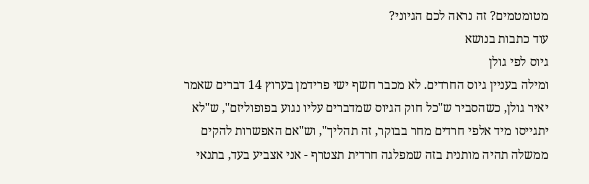מטומטמים? זה נראה לכם הגיוני?
עוד כתבות בנושא
גיוס לפי גולן
ומילה בעניין גיוס החרדים. לא מכבר חשף ישי פרידמן בערוץ 14 דברים שאמר יאיר גולן, כשהסביר ש"כל חוק הגיוס שמדברים עליו נגוע בפופוליזם", ש"לא יתגייסו מיד אלפי חרדים מחר בבוקר, זה תהליך", וש"אם האפשרות להקים ממשלה תהיה מותנית בזה שמפלגה חרדית תצטרף - אני אצביע בעד, בתנאי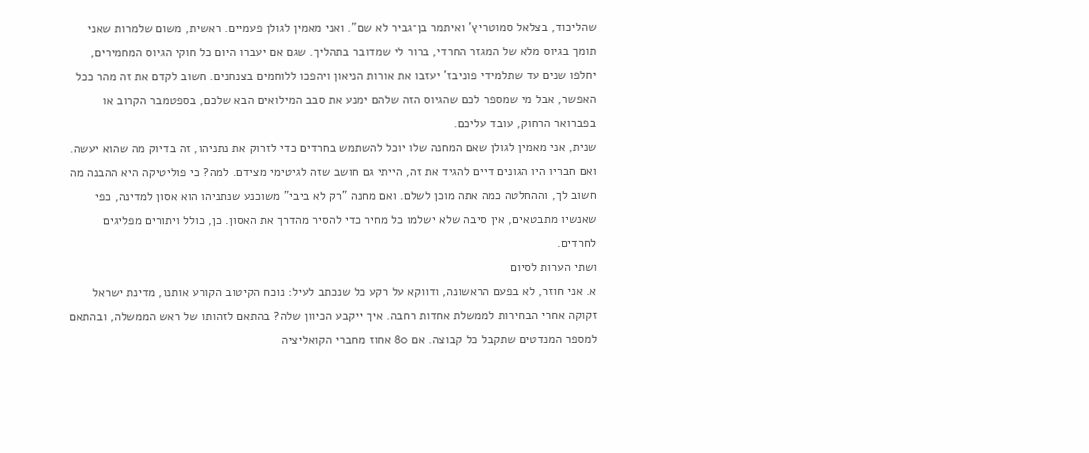שהליכוד, בצלאל סמוטריץ' ואיתמר בן־גביר לא שם". ואני מאמין לגולן פעמיים. ראשית, משום שלמרות שאני תומך בגיוס מלא של המגזר החרדי, ברור לי שמדובר בתהליך. שגם אם יעברו היום כל חוקי הגיוס המחמירים, יחלפו שנים עד שתלמידי פוניבז' יעזבו את אורות הניאון ויהפכו ללוחמים בצנחנים. חשוב לקדם את זה מהר ככל האפשר, אבל מי שמספר לכם שהגיוס הזה שלהם ימנע את סבב המילואים הבא שלכם, בספטמבר הקרוב או בפברואר הרחוק, עובד עליכם.
שנית, אני מאמין לגולן שאם המחנה שלו יוכל להשתמש בחרדים כדי לזרוק את נתניהו, זה בדיוק מה שהוא יעשה. ואם חבריו היו הגונים דיים להגיד את זה, הייתי גם חושב שזה לגיטימי מצידם. למה? כי פוליטיקה היא ההבנה מה חשוב לך, וההחלטה כמה אתה מוכן לשלם. ואם מחנה "רק לא ביבי" משוכנע שנתניהו הוא אסון למדינה, כפי שאנשיו מתבטאים, אין סיבה שלא ישלמו כל מחיר כדי להסיר מהדרך את האסון. כן, כולל ויתורים מפליגים לחרדים.
ושתי הערות לסיום
א. אני חוזר, לא בפעם הראשונה, ודווקא על רקע כל שנכתב לעיל: נוכח הקיטוב הקורע אותנו, מדינת ישראל זקוקה אחרי הבחירות לממשלת אחדות רחבה. איך ייקבע הכיוון שלה? בהתאם לזהותו של ראש הממשלה, ובהתאם למספר המנדטים שתקבל כל קבוצה. אם 80 אחוז מחברי הקואליציה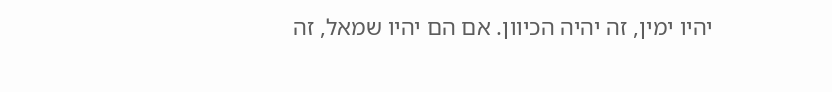יהיו ימין, זה יהיה הכיוון. אם הם יהיו שמאל, זה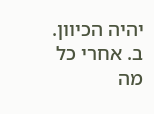יהיה הכיוון.
ב. אחרי כל מה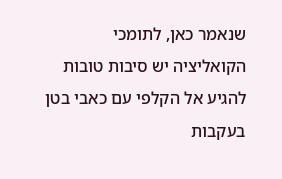שנאמר כאן, לתומכי הקואליציה יש סיבות טובות להגיע אל הקלפי עם כאבי בטן בעקבות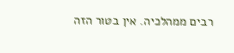רבים ממהלכיה. אין בטור הזה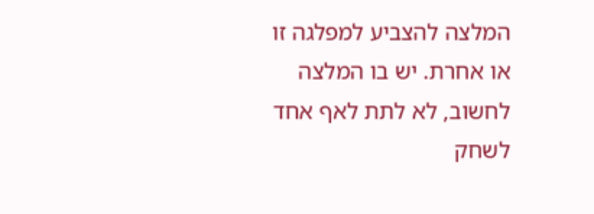המלצה להצביע למפלגה זו או אחרת. יש בו המלצה לחשוב, לא לתת לאף אחד לשחק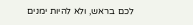לכם בראש, ולא להיות ימנים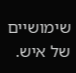שימושיים של איש.